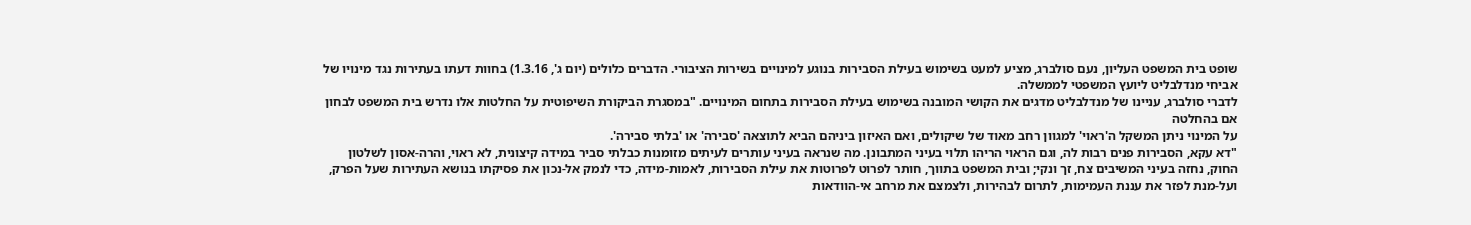שופט בית המשפט העליון, נעם סולברג, מציע למעט בשימוש בעילת הסבירות בנוגע למינויים בשירות הציבורי. הדברים כלולים (יום ג', 1.3.16) בחוות דעתו בעתירות נגד מינויו של אביחי מנדלבליט ליועץ המשפטי לממשלה.
לדברי סולברג, עניינו של מנדלבליט מדגים את הקושי המובנה בשימוש בעילת הסבירות בתחום המינויים. "במסגרת הביקורת השיפוטית על החלטות אלו נדרש בית המשפט לבחון אם בהחלטה
על המינוי ניתן המשקל ה'ראוי' למגוון רחב מאוד של שיקולים, ואם האיזון ביניהם הביא לתוצאה 'סבירה' או 'בלתי סבירה'.
"דא עקא, הסבירות פנים רבות לה, וגם הראוי הריהו תלוי בעיני המתבונן. מה שנראה בעיני עותרים לעיתים מזומנות כבלתי סביר במידה קיצונית, לא ראוי, והרה-אסון לשלטון החוק, נחזה בעיני המשיבים צח, זך ונקי; ובית המשפט בתווך, חותר לפרוט לפרוטות את עילת הסבירות, לאמות-מידה, כדי לנמק אל-נכון את פסיקתו בנושא העתירות שעל הפרק, ועל-מנת לפזר את עננת העמימות, לתרום לבהירות, ולצמצם את מרחב אי-הוודאות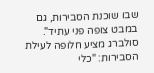שבו שוכנת הסבירות, גם במבט צופה פני עתיד".
סולברג מציע חלופה לעילת הסבירות: "כלי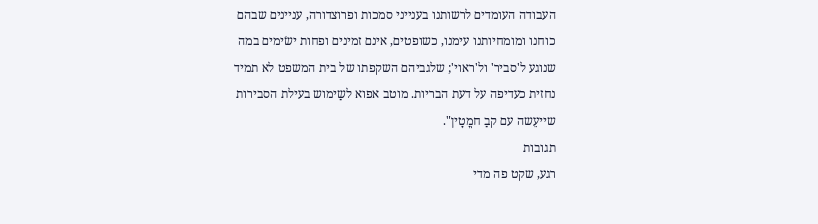העבודה העומדים לרשותנו בענייני סמכות ופרוצדורה, עניינים שבהם כוחנו ומומחיותנו עימנו, כשופטים, אינם זמינים ופחות ישׂימים במה
שנוגע ל'סביר' ול'ראוי'; שלגביהם השקפתו של בית המשפט לא תמיד נחזית כעדיפה על דעת הבריות. מוטב אפוא לשַימוש בעילת הסבירות שייעֵשה עם קבַ חמֳטָין".
תגובות
רגע, שקט פה מדי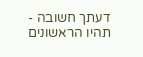דעתך חשובה - תהיו הראשונים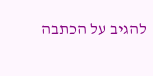להגיב על הכתבה